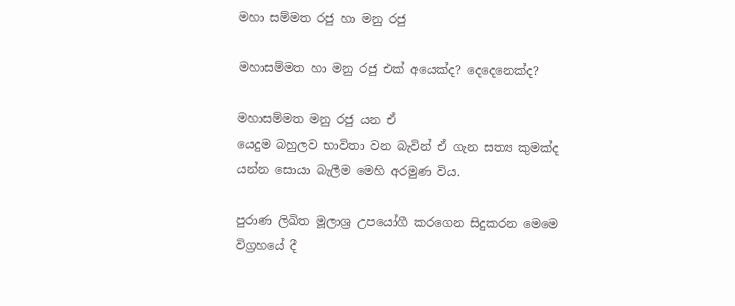මහා සම්මත රජු හා මනු රජු

මහාසම්මත හා මනු රජු එක් අයෙක්ද? දෙදෙනෙක්ද?

මහාසම්මත මනු රජු යන ඒ
යෙදුම බහුලව භාවිතා වන බැවින් ඒ ගැන සත්‍ය කුමක්ද යන්න සොයා බැලීම මෙහි අරමුණ විය.

පුරාණ ලිඛිත මූලාශ්‍ර උපයෝගී කරගෙන සිදුකරන මෙමෙ විග්‍රහයේ දී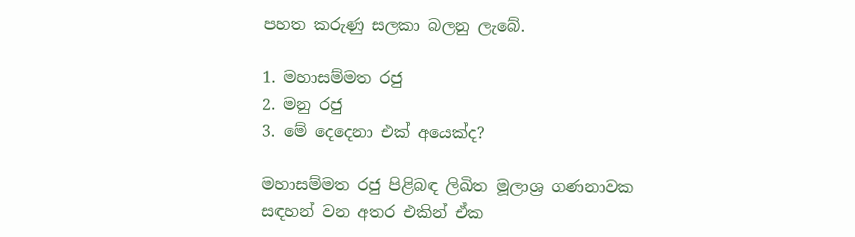පහත කරුණු සලකා බලනු ලැබේ.

1. මහාසම්මත රජු
2. මනු රජු
3. මේ දෙදෙනා එක් අයෙක්ද?

මහාසම්මත රජු පිළිබඳ ලිඛිත මූලාශ්‍ර ගණනාවක සඳහන් වන අතර එකින් ඒක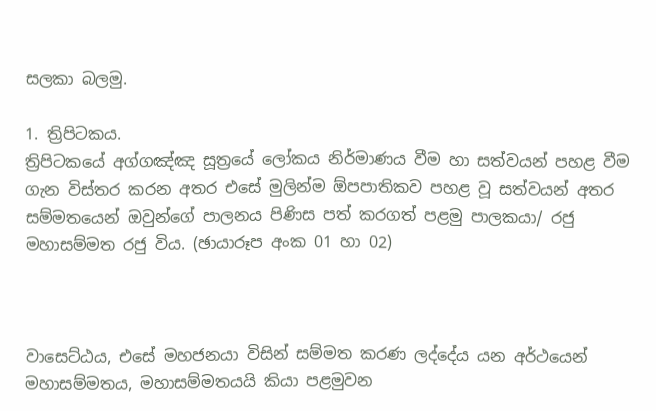සලකා බලමු.

1. ත්‍රිපිටකය.
ත්‍රිපිටකයේ අග්ගඤ්ඤ සූත්‍රයේ ලෝකය නිර්මාණය වීම හා සත්වයන් පහළ වීම ගැන විස්තර කරන අතර එසේ මුලින්ම ඕපපාතිකව පහළ වූ සත්වයන් අතර සම්මතයෙන් ඔවුන්ගේ පාලනය පිණිස පත් කරගත් පළමු පාලකයා/ රජු මහාසම්මත රජු විය. (ඡායාරූප අංක 01 හා 02)



වාසෙට්ඨය, එසේ මහජනයා විසින් සම්මත කරණ ලද්දේය යන අර්ථයෙන් මහාසම්මතය, මහාසම්මතයයි කියා පළමුවන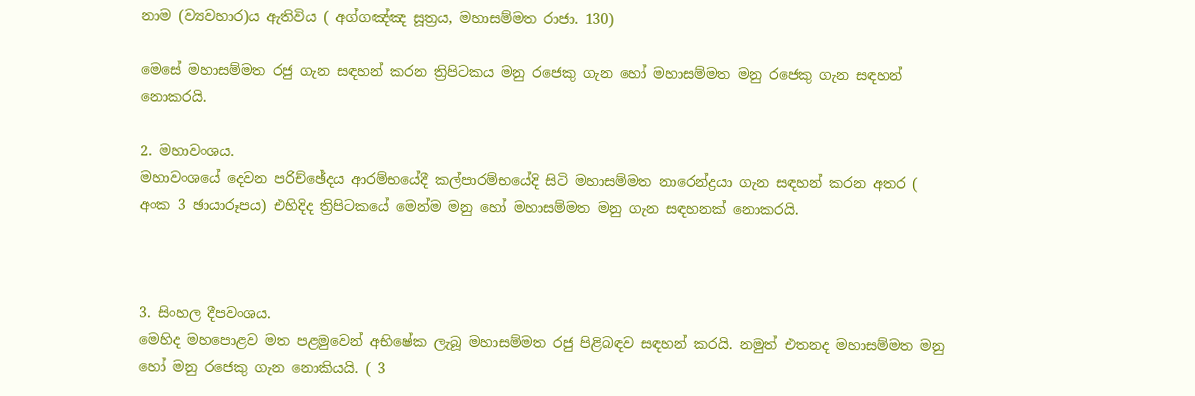නාම (ව්‍යවහාර)ය ඇතිවිය ( අග්ගඤ්ඤ සූත්‍රය, මහාසම්මත රාජා. 130)

මෙසේ මහාසම්මත රජු ගැන සඳහන් කරන ත්‍රිපිටකය මනු රජෙකු ගැන හෝ මහාසම්මත මනු රජෙකු ගැන සඳහන් නොකරයි.

2. මහාවංශය.
මහාවංශයේ දෙවන පරිච්ඡේදය ආරම්භයේදී කල්පාරම්භයේදි සිටි මහාසම්මත නාරෙන්ද්‍රයා ගැන සඳහන් කරන අතර ( අංක 3 ඡායාරූපය) එහිදිද ත්‍රිපිටකයේ මෙන්ම මනු හෝ මහාසම්මත මනු ගැන සඳහනක් නොකරයි.



3. සිංහල දීපවංශය.
මෙහිද මහපොළව මත පළමුවෙන් අභිෂේක ලැබූ මහාසම්මත රජු පිළිබඳව සඳහන් කරයි. නමුත් එතනද මහාසම්මත මනු හෝ මනු රජෙකු ගැන නොකියයි. ( 3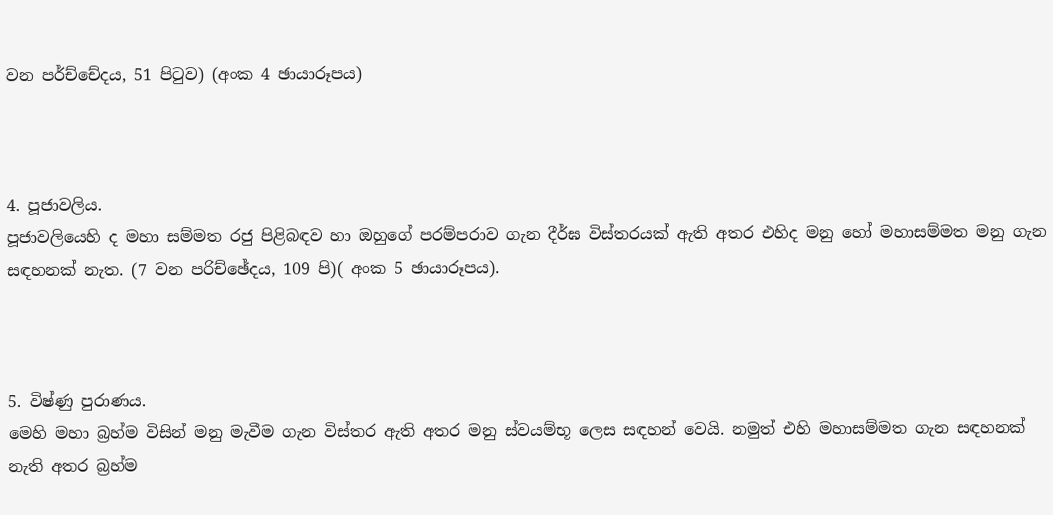වන පර්ච්චේදය, 51 පිටුව) (අංක 4 ඡායාරූපය)



4. පූජාවලිය.
පූජාවලියෙහි ද මහා සම්මත රජු පිළිබඳව හා ඔහුගේ පරම්පරාව ගැන දීර්ඝ විස්තරයක් ඇති අතර එහිද මනු හෝ මහාසම්මත මනු ගැන සඳහනක් නැත. (7 වන පරිච්ඡේදය, 109 පි)( අංක 5 ඡායාරූපය).



5. විෂ්ණු පුරාණය.
මෙහි මහා බ්‍රහ්ම විසින් මනු මැවීම ගැන විස්තර ඇති අතර මනු ස්වයම්භූ ලෙස සඳහන් වෙයි. නමුත් එහි මහාසම්මත ගැන සඳහනක් නැති අතර බ්‍රහ්ම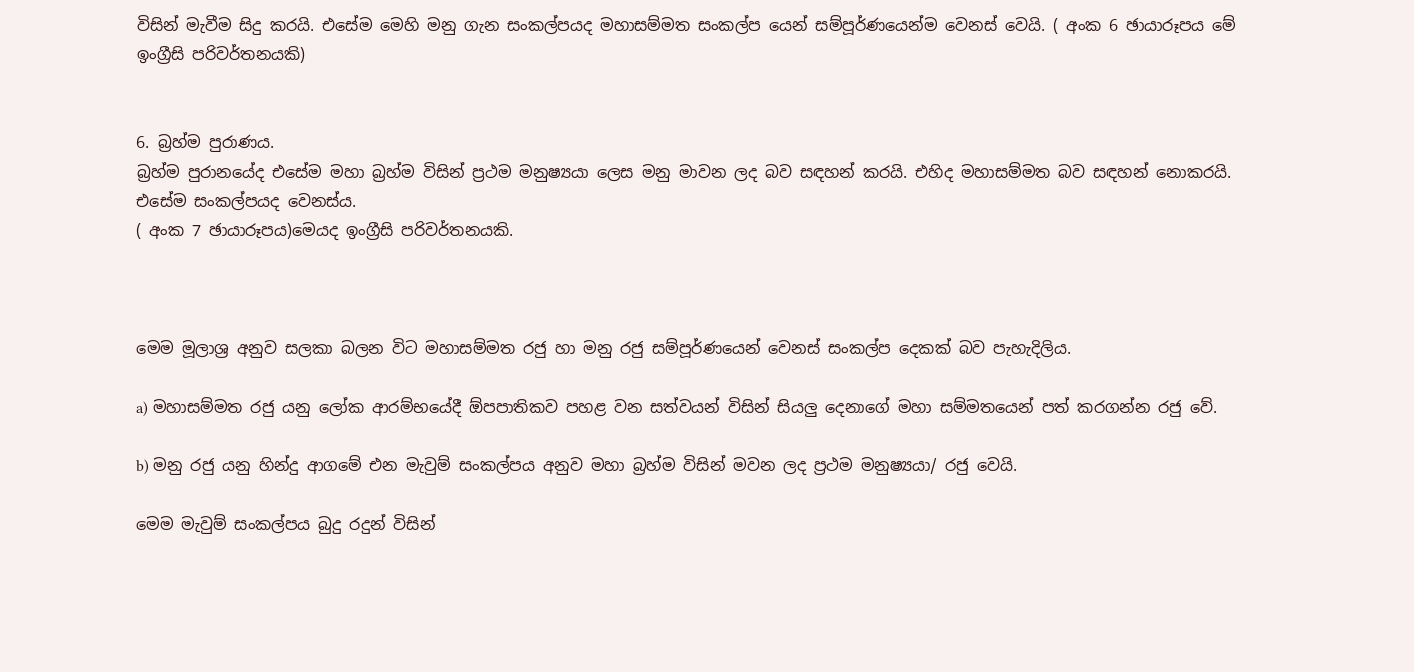විසින් මැවීම සිදු කරයි. එසේම මෙහි මනු ගැන සංකල්පයද මහාසම්මත සංකල්ප යෙන් සම්පූර්ණයෙන්ම වෙනස් වෙයි. ( අංක 6 ඡායාරූපය මේ ඉංග්‍රීසි පරිවර්තනයකි)


6. බ්‍රහ්ම පුරාණය.
බ්‍රහ්ම පුරානයේද එසේම මහා බ්‍රහ්ම විසින් ප්‍රථම මනුෂ්‍යයා ලෙස මනු මාවන ලද බව සඳහන් කරයි. එහිද මහාසම්මත බව සඳහන් නොකරයි. එසේම සංකල්පයද වෙනස්ය.
( අංක 7 ඡායාරූපය)මෙයද ඉංග්‍රීසි පරිවර්තනයකි.



මෙම මූලාශ්‍ර අනුව සලකා බලන විට මහාසම්මත රජු හා මනු රජු සම්පූර්ණයෙන් වෙනස් සංකල්ප දෙකක් බව පැහැදිලිය.

a) මහාසම්මත රජු යනු ලෝක ආරම්භයේදී ඕපපාතිකව පහළ වන සත්වයන් විසින් සියලු දෙනාගේ මහා සම්මතයෙන් පත් කරගන්න රජු වේ.

b) මනු රජු යනු හින්දු ආගමේ එන මැවුම් සංකල්පය අනුව මහා බ්‍රහ්ම විසින් මවන ලද ප්‍රථම මනුෂ්‍යයා/ රජු වෙයි.

මෙම මැවුම් සංකල්පය බුදු රදුන් විසින්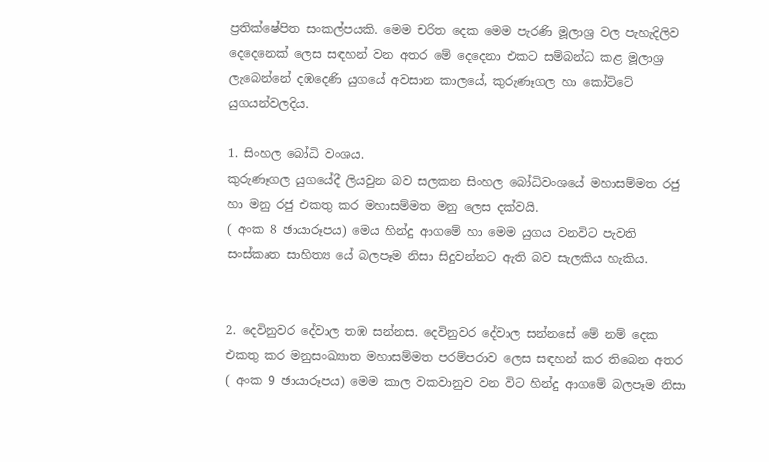ප්‍රතික්ෂේපිත සංකල්පයකි. මෙම චරිත දෙක මෙම පැරණි මූලාශ්‍ර වල පැහැදිලිව දෙදෙනෙක් ලෙස සඳහන් වන අතර මේ දෙදෙනා එකට සම්බන්ධ කළ මූලාශ්‍ර ලැබෙන්නේ දඹදෙණි යුගයේ අවසාන කාලයේ, කුරුණෑගල හා කෝට්ටේ යුගයන්වලදිය.

1. සිංහල බෝධි වංශය.
කුරුණෑගල යුගයේදී ලියවුන බව සලකන සිංහල බෝධිවංශයේ මහාසම්මත රජු හා මනු රජු එකතු කර මහාසම්මත මනු ලෙස දක්වයි.
( අංක 8 ඡායාරූපය) මෙය හින්දු ආගමේ හා මෙම යුගය වනවිට පැවති සංස්කෘත සාහිත්‍ය යේ බලපෑම නිසා සිදුවන්නට ඇති බව සැලකිය හැකිය.


2. දෙවිනුවර දේවාල තඹ සන්නස. දෙවිනුවර දේවාල සන්නසේ මේ නම් දෙක එකතු කර මනුසංඛ්‍යාත මහාසම්මත පරම්පරාව ලෙස සඳහන් කර තිබෙන අතර ( අංක 9 ඡායාරූපය) මෙම කාල වකවානුව වන විට හින්දු ආගමේ බලපෑම නිසා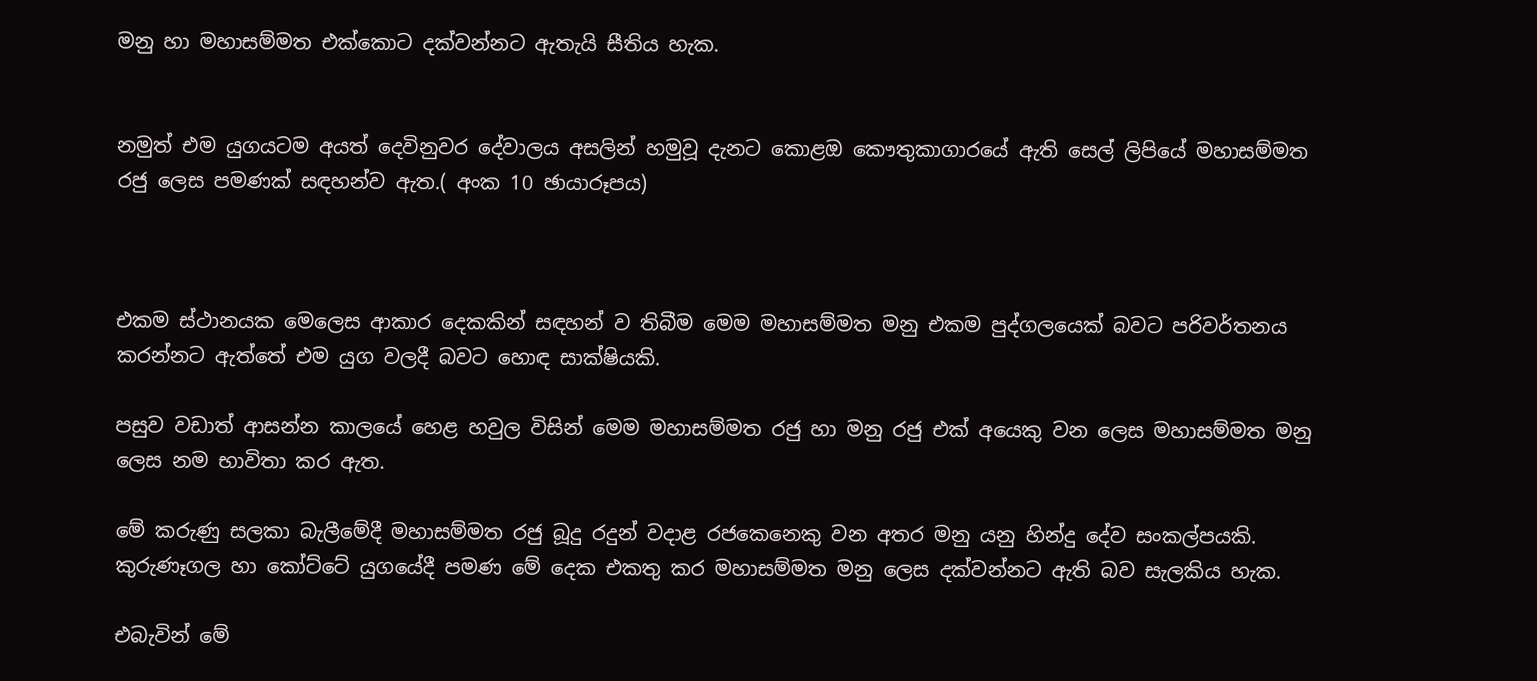මනු හා මහාසම්මත එක්කොට දක්වන්නට ඇතැයි සීතිය හැක.


නමුත් එම යුගයටම අයත් දෙවිනුවර දේවාලය අසලින් හමුවූ දැනට කොළඔ කෞතුකාගාරයේ ඇති සෙල් ලිපියේ මහාසම්මත රජු ලෙස පමණක් සඳහන්ව ඇත.( අංක 10 ඡායාරූපය)



එකම ස්ථානයක මෙලෙස ආකාර දෙකකින් සඳහන් ව තිබීම මෙම මහාසම්මත මනු එකම පුද්ගලයෙක් බවට පරිවර්තනය කරන්නට ඇත්තේ එම යුග වලදී බවට හොඳ සාක්ෂියකි.

පසුව වඩාත් ආසන්න කාලයේ හෙළ හවුල විසින් මෙම මහාසම්මත රජු හා මනු රජු එක් අයෙකු වන ලෙස මහාසම්මත මනු ලෙස නම භාවිතා කර ඇත.

මේ කරුණු සලකා බැලීමේදී මහාසම්මත රජු බූදු රදුන් වදාළ රජකෙනෙකු වන අතර මනු යනු හින්දු දේව සංකල්පයකි.
කුරුණෑගල හා කෝට්ටේ යුගයේදී පමණ මේ දෙක එකතු කර මහාසම්මත මනු ලෙස දක්වන්නට ඇති බව සැලකිය හැක.

එබැවින් මේ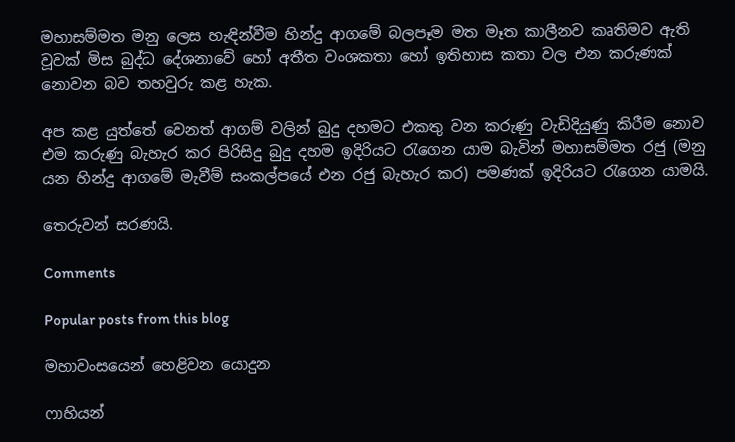මහාසම්මත මනු ලෙස හැඳින්වීම හින්දු ආගමේ බලපෑම මත මෑත කාලීනව කෘතිමව ඇති වූවක් මිස බුද්ධ දේශනාවේ හෝ අතීත වංශකතා හෝ ඉතිහාස කතා වල එන කරුණක් නොවන බව තහවුරු කළ හැක.

අප කළ යුත්තේ වෙනත් ආගම් වලින් බුදු දහමට එකතු වන කරුණු වැඩිදියුණු කිරීම නොව එම කරුණු බැහැර කර පිරිසිදු බුදු දහම ඉදිරියට රැගෙන යාම බැවින් මහාසම්මත රජු (මනු යන හින්දු ආගමේ මැවීම් සංකල්පයේ එන රජු බැහැර කර) පමණක් ඉදිරියට රැගෙන යාමයි.

තෙරුවන් සරණයි.

Comments

Popular posts from this blog

මහාවංසයෙන් හෙළිවන යොදුන

ෆාහියන්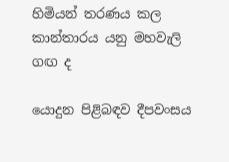හිමියන් තරණය කල කාන්තාරය යනු මහවැලි ගඟ ද

යොදුන පිළිබඳව දීපවංසය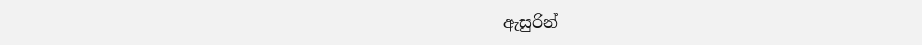ඇසුරින්